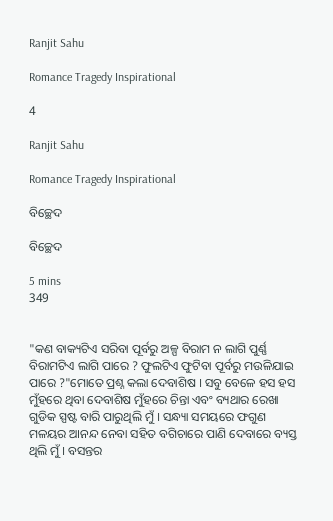Ranjit Sahu

Romance Tragedy Inspirational

4

Ranjit Sahu

Romance Tragedy Inspirational

ବିଚ୍ଛେଦ

ବିଚ୍ଛେଦ

5 mins
349


"କଣ ବାକ୍ୟଟିଏ ସରିବା ପୂର୍ବରୁ ଅଳ୍ପ ବିରାମ ନ ଲାଗି ପୁର୍ଣ୍ଣ ବିରାମଟିଏ ଲାଗି ପାରେ ? ଫୁଲଟିଏ ଫୁଟିବା ପୂର୍ବରୁ ମଉଳିଯାଇ ପାରେ ?"ମୋତେ ପ୍ରଶ୍ନ କଲା ଦେବାଶିଷ I ସବୁ ବେଳେ ହସ ହସ ମୁଁହରେ ଥିବା ଦେବାଶିଷ ମୁଁହରେ ଚିନ୍ତା ଏବଂ ବ୍ୟଥାର ରେଖା ଗୁଡିକ ସ୍ପଷ୍ଟ ବାରି ପାରୁଥିଲି ମୁଁ I ସନ୍ଧ୍ୟା ସମୟରେ ଫଗୁଣ ମଳୟର ଆନନ୍ଦ ନେବା ସହିତ ବଗିଚାରେ ପାଣି ଦେବାରେ ବ୍ୟସ୍ତ ଥିଲି ମୁଁ I ବସନ୍ତର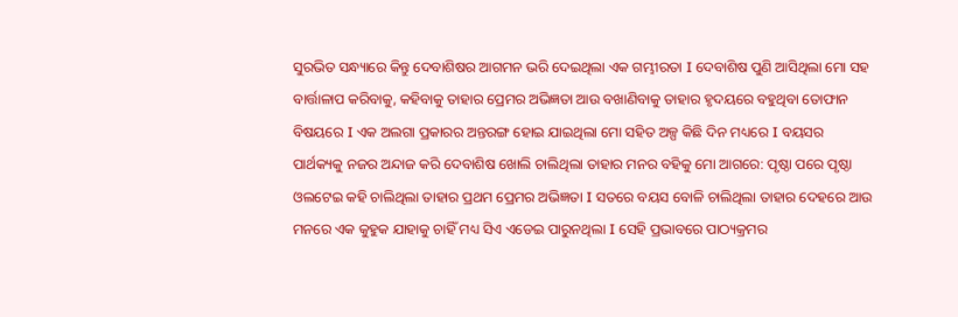ସୁରଭିତ ସନ୍ଧ୍ୟାରେ କିନ୍ତୁ ଦେବାଶିଷର ଆଗମନ ଭରି ଦେଇଥିଲା ଏକ ଗମ୍ଭୀରତା I ଦେବାଶିଷ ପୁଣି ଆସିଥିଲା ମୋ ସହ ବାର୍ତ୍ତାଳାପ କରିବାକୁ, କହିବାକୁ ତାହାର ପ୍ରେମର ଅଭିଜ୍ଞତା ଆଉ ବଖାଣିବାକୁ ତାହାର ହୃଦୟରେ ବହୁଥିବା ତୋଫାନ ବିଷୟରେ I ଏକ ଅଲଗା ପ୍ରକାରର ଅନ୍ତରଙ୍ଗ ହୋଇ ଯାଇଥିଲା ମୋ ସହିତ ଅଳ୍ପ କିଛି ଦିନ ମଧ୍ୟରେ I ବୟସର ପାର୍ଥକ୍ୟକୁ ନଜର ଅନ୍ଦାଜ କରି ଦେବାଶିଷ ଖୋଲି ଚାଲିଥିଲା ତାହାର ମନର ବହିକୁ ମୋ ଆଗରେ: ପୃଷ୍ଠା ପରେ ପୃଷ୍ଠା ଓଲଟେଇ କହି ଚାଲିଥିଲା ତାହାର ପ୍ରଥମ ପ୍ରେମର ଅଭିଜ୍ଞତା I ସତରେ ବୟସ ବୋଳି ଚାଲିଥିଲା ତାହାର ଦେହରେ ଆଉ ମନରେ ଏକ କୁହୁକ ଯାହାକୁ ଚାହିଁ ମଧ୍ୟ ସିଏ ଏଡେଇ ପାରୁନଥିଲା I ସେହି ପ୍ରଭାବରେ ପାଠ୍ୟକ୍ରମର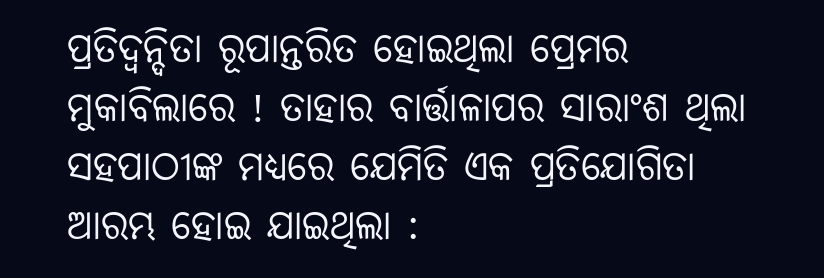ପ୍ରତିଦ୍ଵନ୍ଦିତା ରୂପାନ୍ତରିତ ହୋଇଥିଲା ପ୍ରେମର ମୁକାବିଲାରେ ! ତାହାର ବାର୍ତ୍ତାଳାପର ସାରାଂଶ ଥିଲା ସହପାଠୀଙ୍କ ମଧ୍ୟରେ ଯେମିତି ଏକ ପ୍ରତିଯୋଗିତା ଆରମ୍ଭ ହୋଇ ଯାଇଥିଲା :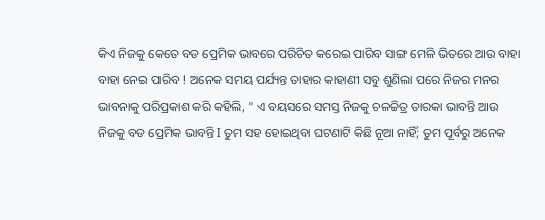କିଏ ନିଜକୁ କେତେ ବଡ ପ୍ରେମିକ ଭାବରେ ପରିଚିତ କରେଇ ପାରିବ ସାଙ୍ଗ ମେଳି ଭିତରେ ଆଉ ବାହା ବାହା ନେଇ ପାରିବ ! ଅନେକ ସମୟ ପର୍ଯ୍ୟନ୍ତ ତାହାର କାହାଣୀ ସବୁ ଶୁଣିଲା ପରେ ନିଜର ମନର ଭାବନାକୁ ପରିପ୍ରକାଶ କରି କହିଲି, " ଏ ବୟସରେ ସମସ୍ତ ନିଜକୁ ଚଳଚ୍ଚିତ୍ର ତାରକା ଭାବନ୍ତି ଆଉ ନିଜକୁ ବଡ ପ୍ରେମିକ ଭାବନ୍ତି I ତୁମ ସହ ହୋଇଥିବା ଘଟଣାଟି କିଛି ନୂଆ ନାହିଁ; ତୁମ ପୂର୍ବରୁ ଅନେକ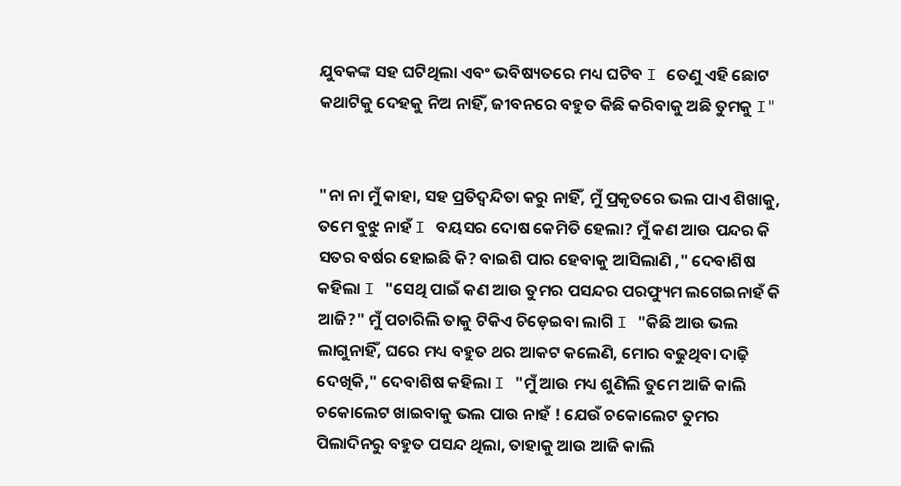ଯୁବକଙ୍କ ସହ ଘଟିଥିଲା ଏବଂ ଭବିଷ୍ୟତରେ ମଧ୍ୟ ଘଟିବ I ତେଣୁ ଏହି ଛୋଟ କଥାଟିକୁ ଦେହକୁ ନିଅ ନାହିଁ, ଜୀବନରେ ବହୁତ କିଛି କରିବାକୁ ଅଛି ତୁମକୁ I"


"ନା ନା ମୁଁ କାହା, ସହ ପ୍ରତିଦ୍ଵନ୍ଦିତା କରୁ ନାହିଁ, ମୁଁ ପ୍ରକୃତରେ ଭଲ ପାଏ ଶିଖାକୁ, ତମେ ବୁଝୁ ନାହଁ I ବୟସର ଦୋଷ କେମିତି ହେଲା? ମୁଁ କଣ ଆଉ ପନ୍ଦର କି ସତର ବର୍ଷର ହୋଇଛି କି? ବାଇଶି ପାର ହେବାକୁ ଆସିଲାଣି ," ଦେବାଶିଷ କହିଲା I "ସେଥି ପାଇଁ କଣ ଆଉ ତୁମର ପସନ୍ଦର ପରଫ୍ୟୁମ ଲଗେଇନାହଁ କି ଆଜି?" ମୁଁ ପଚାରିଲି ତାକୁ ଟିକିଏ ଚିଡ଼େଇବା ଲାଗି I "କିଛି ଆଉ ଭଲ ଲାଗୁନାହିଁ, ଘରେ ମଧ୍ୟ ବହୁତ ଥର ଆକଟ କଲେଣି, ମୋର ବଢୁଥିବା ଦାଢ଼ି ଦେଖିକି," ଦେବାଶିଷ କହିଲା I "ମୁଁ ଆଉ ମଧ୍ୟ ଶୁଣିଲି ତୁମେ ଆଜି କାଲି ଚକୋଲେଟ ଖାଇବାକୁ ଭଲ ପାଉ ନାହଁ ! ଯେଉଁ ଚକୋଲେଟ ତୁମର ପିଲାଦିନରୁ ବହୁତ ପସନ୍ଦ ଥିଲା, ତାହାକୁ ଆଉ ଆଜି କାଲି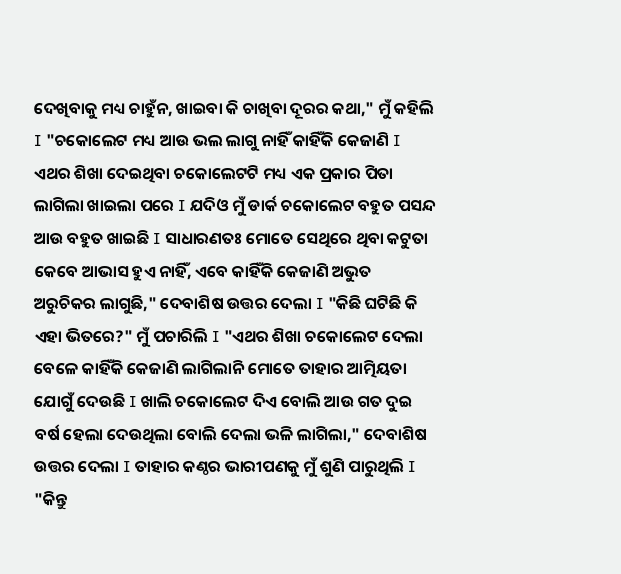ଦେଖିବାକୁ ମଧ୍ୟ ଚାହୁଁନ, ଖାଇବା କି ଚାଖିବା ଦୂରର କଥା," ମୁଁ କହିଲି I "ଚକୋଲେଟ ମଧ୍ୟ ଆଉ ଭଲ ଲାଗୁ ନାହିଁ କାହିଁକି କେଜାଣି I ଏଥର ଶିଖା ଦେଇଥିବା ଚକୋଲେଟଟି ମଧ୍ୟ ଏକ ପ୍ରକାର ପିତା ଲାଗିଲା ଖାଇଲା ପରେ I ଯଦିଓ ମୁଁ ଡାର୍କ ଚକୋଲେଟ ବହୁତ ପସନ୍ଦ ଆଉ ବହୁତ ଖାଇଛି I ସାଧାରଣତଃ ମୋତେ ସେଥିରେ ଥିବା କଟୁତା କେବେ ଆଭାସ ହୁଏ ନାହିଁ, ଏବେ କାହିଁକି କେଜାଣି ଅଭୁତ ଅରୁଚିକର ଲାଗୁଛି," ଦେବାଶିଷ ଉତ୍ତର ଦେଲା I "କିଛି ଘଟିଛି କି ଏହା ଭିତରେ?" ମୁଁ ପଚାରିଲି I "ଏଥର ଶିଖା ଚକୋଲେଟ ଦେଲା ବେଳେ କାହିଁକି କେଜାଣି ଲାଗିଲାନି ମୋତେ ତାହାର ଆତ୍ମିୟତା ଯୋଗୁଁ ଦେଉଛି I ଖାଲି ଚକୋଲେଟ ଦିଏ ବୋଲି ଆଉ ଗତ ଦୁଇ ବର୍ଷ ହେଲା ଦେଉଥିଲା ବୋଲି ଦେଲା ଭଳି ଲାଗିଲା," ଦେବାଶିଷ ଉତ୍ତର ଦେଲା I ତାହାର କଣ୍ଠର ଭାରୀପଣକୁ ମୁଁ ଶୁଣି ପାରୁଥିଲି I "କିନ୍ତୁ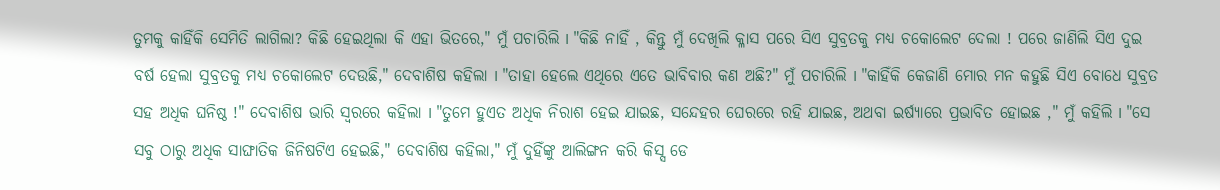ତୁମକୁ କାହିଁକି ସେମିତି ଲାଗିଲା? କିଛି ହେଇଥିଲା କି ଏହା ଭିତରେ," ମୁଁ ପଚାରିଲି I "କିଛି ନାହିଁ , କିନ୍ତୁ ମୁଁ ଦେଖିଲି କ୍ଳାସ ପରେ ସିଏ ସୁବ୍ରତକୁ ମଧ୍ୟ ଚକୋଲେଟ ଦେଲା ! ପରେ ଜାଣିଲି ସିଏ ଦୁଇ ବର୍ଷ ହେଲା ସୁବ୍ରତକୁ ମଧ୍ୟ ଚକୋଲେଟ ଦେଉଛି," ଦେବାଶିଷ କହିଲା I "ତାହା ହେଲେ ଏଥିରେ ଏତେ ଭାବିବାର କଣ ଅଛି?" ମୁଁ ପଚାରିଲି I "କାହିଁକି କେଜାଣି ମୋର ମନ କହୁଛି ସିଏ ବୋଧେ ସୁବ୍ରତ ସହ ଅଧିକ ଘନିଷ୍ଠ !" ଦେବାଶିଷ ଭାରି ସ୍ଵରରେ କହିଲା I "ତୁମେ ହୁଏତ ଅଧିକ ନିରାଶ ହେଇ ଯାଇଛ, ସନ୍ଦେହର ଘେରରେ ରହି ଯାଇଛ, ଅଥବା ଇର୍ଷ୍ୟାରେ ପ୍ରଭାବିତ ହୋଇଛ ," ମୁଁ କହିଲି I "ସେ ସବୁ ଠାରୁ ଅଧିକ ସାଙ୍ଘାତିକ ଜିନିଷଟିଏ ହେଇଛି," ଦେବାଶିଷ କହିଲା," ମୁଁ ଦୁହିଁଙ୍କୁ ଆଲିଙ୍ଗନ କରି କିସ୍ସ ଡେ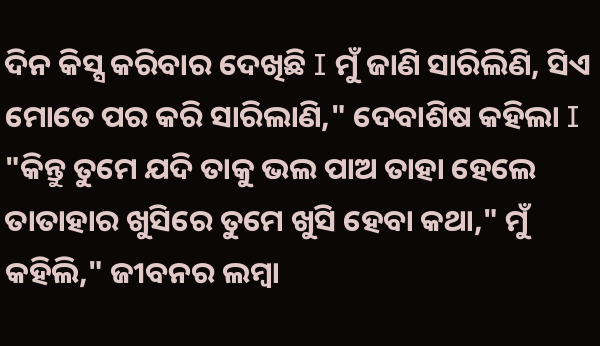ଦିନ କିସ୍ସ କରିବାର ଦେଖିଛି I ମୁଁ ଜାଣି ସାରିଲିଣି, ସିଏ ମୋତେ ପର କରି ସାରିଲାଣି," ଦେବାଶିଷ କହିଲା I "କିନ୍ତୁ ତୁମେ ଯଦି ତାକୁ ଭଲ ପାଅ ତାହା ହେଲେ ତାତାହାର ଖୁସିରେ ତୁମେ ଖୁସି ହେବା କଥା," ମୁଁ କହିଲି," ଜୀବନର ଲମ୍ବା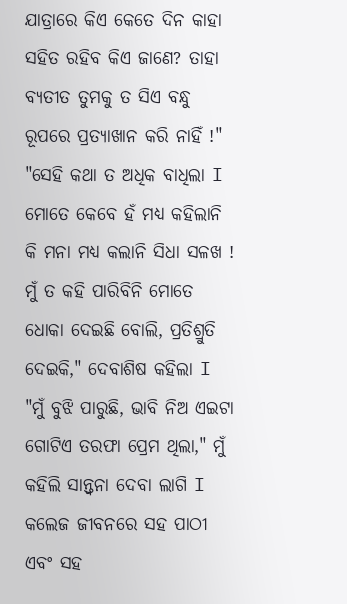ଯାତ୍ରାରେ କିଏ କେତେ ଦିନ କାହା ସହିତ ରହିବ କିଏ ଜାଣେ? ତାହା ବ୍ୟତୀତ ତୁମକୁ ତ ସିଏ ବନ୍ଧୁ ରୂପରେ ପ୍ରତ୍ୟାଖାନ କରି ନାହିଁ !" "ସେହି କଥା ତ ଅଧିକ ବାଧିଲା I ମୋତେ କେବେ ହଁ ମଧ୍ୟ କହିଲାନି କି ମନା ମଧ୍ୟ କଲାନି ସିଧା ସଳଖ ! ମୁଁ ତ କହି ପାରିବିନି ମୋତେ ଧୋକା ଦେଇଛି ବୋଲି, ପ୍ରତିଶ୍ରୁତି ଦେଇକି," ଦେବାଶିଷ କହିଲା I "ମୁଁ ବୁଝି ପାରୁଛି, ଭାବି ନିଅ ଏଇଟା ଗୋଟିଏ ତରଫା ପ୍ରେମ ଥିଲା," ମୁଁ କହିଲି ସାନ୍ତ୍ଵନା ଦେବା ଲାଗି I କଲେଜ ଜୀବନରେ ସହ ପାଠୀ ଏବଂ ସହ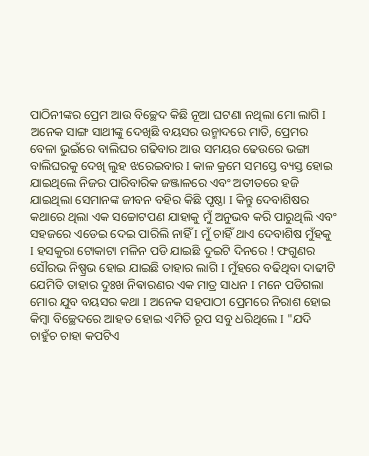ପାଠିନୀଙ୍କର ପ୍ରେମ ଆଉ ବିଚ୍ଛେଦ କିଛି ନୂଆ ଘଟଣା ନଥିଲା ମୋ ଲାଗି I ଅନେକ ସାଙ୍ଗ ସାଥୀଙ୍କୁ ଦେଖିଛି ବୟସର ଉନ୍ମାଦରେ ମାତି, ପ୍ରେମର ବେଳା ଭୁଇଁରେ ବାଲିଘର ଗଢିବାର ଆଉ ସମୟର ଢେଉରେ ଭଙ୍ଗା ବାଲିଘରକୁ ଦେଖି ଲୁହ ଝରେଇବାର I କାଳ କ୍ରମେ ସମସ୍ତେ ବ୍ୟସ୍ତ ହୋଇ ଯାଇଥିଲେ ନିଜର ପାରିବାରିକ ଜଞ୍ଜାଳରେ ଏବଂ ଅତୀତରେ ହଜି ଯାଇଥିଲା ସେମାନଙ୍କ ଜୀବନ ବହିର କିଛି ପୃଷ୍ଠା I କିନ୍ତୁ ଦେବାଶିଷର କଥାରେ ଥିଲା ଏକ ସଚ୍ଚୋଟପଣ ଯାହାକୁ ମୁଁ ଅନୁଭବ କରି ପାରୁଥିଲି ଏବଂ ସହଜରେ ଏଡେଇ ଦେଇ ପାରିଲି ନାହିଁ I ମୁଁ ଚାହିଁ ଥାଏ ଦେବାଶିଷ ମୁଁହକୁ I ହସକୁରା ଟୋକାଟା ମଳିନ ପଡି ଯାଇଛି ଦୁଇଟି ଦିନରେ ! ଫଗୁଣର ସୌରଭ ନିଷ୍ପ୍ରଭ ହୋଇ ଯାଇଛି ତାହାର ଲାଗି I ମୁଁହରେ ବଢିଥିବା ଦାଢୀଟି ଯେମିତି ତାହାର ଦୁଃଖ ନିଵାରଣର ଏକ ମାତ୍ର ସାଧନ I ମନେ ପଡିଗଲା ମୋର ଯୁବ ବୟସର କଥା I ଅନେକ ସହପାଠୀ ପ୍ରେମରେ ନିରାଶ ହୋଇ କିମ୍ବା ବିଚ୍ଛେଦରେ ଆହତ ହୋଇ ଏମିତି ରୂପ ସବୁ ଧରିଥିଲେ I "ଯଦି ଚାହୁଁଚ ଚାହା କପଟିଏ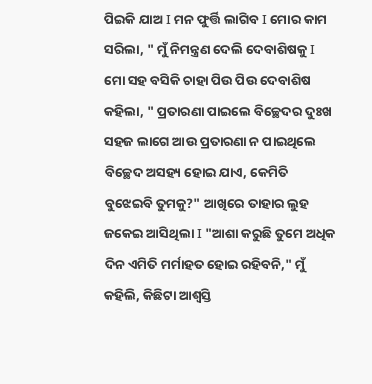ପିଇକି ଯାଅ I ମନ ଫୁର୍ତ୍ତି ଲାଗିବ I ମୋର କାମ ସରିଲା, " ମୁଁ ନିମନ୍ତ୍ରଣ ଦେଲି ଦେବାଶିଷକୁ I ମୋ ସହ ବସିକି ଚାହା ପିଉ ପିଉ ଦେବାଶିଷ କହିଲା, " ପ୍ରତାରଣା ପାଇଲେ ବିଚ୍ଛେଦର ଦୁଃଖ ସହଜ ଲାଗେ ଆଉ ପ୍ରତାରଣା ନ ପାଇଥିଲେ ବିଚ୍ଛେଦ ଅସହ୍ୟ ହୋଇ ଯାଏ, କେମିତି ବୁଝେଇବି ତୁମକୁ?" ଆଖିରେ ତାହାର ଲୁହ ଜକେଇ ଆସିଥିଲା I "ଆଶା କରୁଛି ତୁମେ ଅଧିକ ଦିନ ଏମିତି ମର୍ମାହତ ହୋଇ ରହିବନି," ମୁଁ କହିଲି, କିଛିଟା ଆଶ୍ବସ୍ତି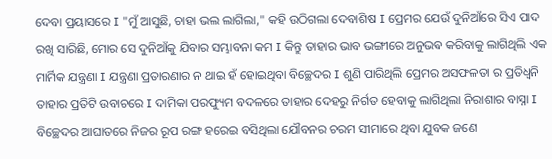ଦେବା ପ୍ରୟାସରେ I "ମୁଁ ଆସୁଛି, ଚାହା ଭଲ ଲାଗିଲା," କହି ଉଠିଗଲା ଦେବାଶିଷ I ପ୍ରେମର ଯେଉଁ ଦୁନିଆଁରେ ସିଏ ପାଦ ରଖି ସାରିଛି, ମୋର ସେ ଦୁନିଆଁକୁ ଯିବାର ସମ୍ଭାବନା କମ I କିନ୍ତୁ ତାହାର ଭାବ ଭଙ୍ଗୀରେ ଅନୁଭଵ କରିବାକୁ ଲାଗିଥିଲି ଏକ ମାର୍ମିକ ଯନ୍ତ୍ରଣା I ଯନ୍ତ୍ରଣା ପ୍ରତାରଣାର ନ ଥାଇ ହଁ ହୋଇଥିବା ବିଚ୍ଛେଦର I ଶୁଣି ପାରିଥିଲି ପ୍ରେମର ଅସଫଳତା ର ପ୍ରତିଧ୍ଵନି ତାହାର ପ୍ରତିଟି ଉବାଚରେ I ଦାମିକା ପରଫ୍ୟୁମ ବଦଳରେ ତାହାର ଦେହରୁ ନିର୍ଗତ ହେବାକୁ ଲାଗିଥିଲା ନିରାଶାର ବାସ୍ନା I ବିଚ୍ଛେଦର ଆଘାତରେ ନିଜର ରୂପ ରଙ୍ଗ ହରେଇ ବସିଥିଲା ଯୌବନର ଚରମ ସୀମାରେ ଥିବା ଯୁବକ ଜଣେ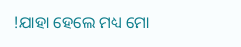!ଯାହା ହେଲେ ମଧ୍ୟ ମୋ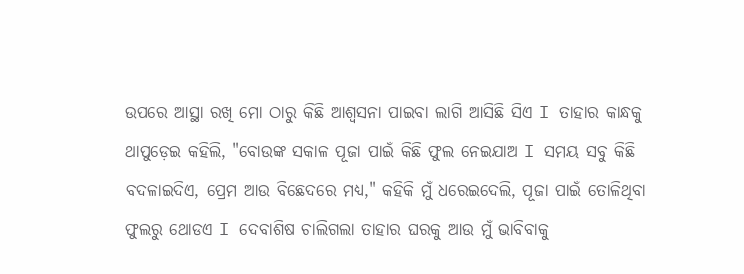ଉପରେ ଆସ୍ଥା ରଖି ମୋ ଠାରୁ କିଛି ଆଶ୍ଵସନା ପାଇବା ଲାଗି ଆସିଛି ସିଏ I ତାହାର କାନ୍ଧକୁ ଥାପୁଡ଼େଇ କହିଲି, "ବୋଉଙ୍କ ସକାଳ ପୂଜା ପାଇଁ କିଛି ଫୁଲ ନେଇଯାଅ I ସମୟ ସବୁ କିଛି ବଦଳାଇଦିଏ, ପ୍ରେମ ଆଉ ବିଛେଦରେ ମଧ୍ୟ," କହିକି ମୁଁ ଧରେଇଦେଲି, ପୂଜା ପାଇଁ ତୋଳିଥିବା ଫୁଲରୁ ଥୋଡଏ I ଦେବାଶିଷ ଚାଲିଗଲା ତାହାର ଘରକୁ ଆଉ ମୁଁ ଭାବିବାକୁ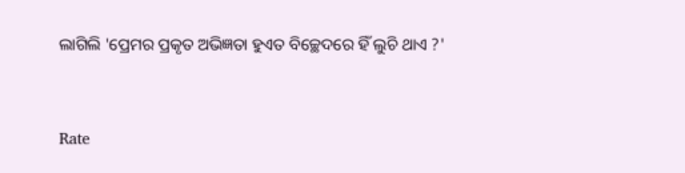ଲାଗିଲି 'ପ୍ରେମର ପ୍ରକୃତ ଅଭିଜ୍ଞତା ହୁଏତ ବିଚ୍ଛେଦରେ ହିଁ ଲୁଚି ଥାଏ ?'


Rate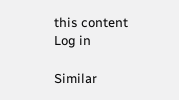this content
Log in

Similar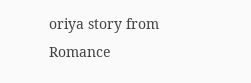oriya story from Romance